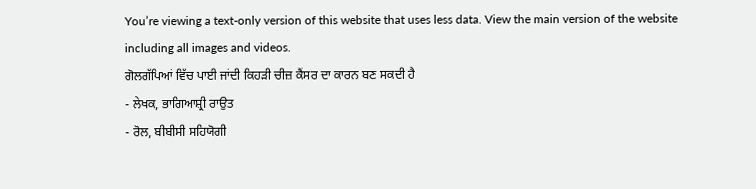You’re viewing a text-only version of this website that uses less data. View the main version of the website including all images and videos.
ਗੋਲਗੱਪਿਆਂ ਵਿੱਚ ਪਾਈ ਜਾਂਦੀ ਕਿਹੜੀ ਚੀਜ਼ ਕੈਂਸਰ ਦਾ ਕਾਰਨ ਬਣ ਸਕਦੀ ਹੈ
- ਲੇਖਕ, ਭਾਗਿਆਸ਼੍ਰੀ ਰਾਉਤ
- ਰੋਲ, ਬੀਬੀਸੀ ਸਹਿਯੋਗੀ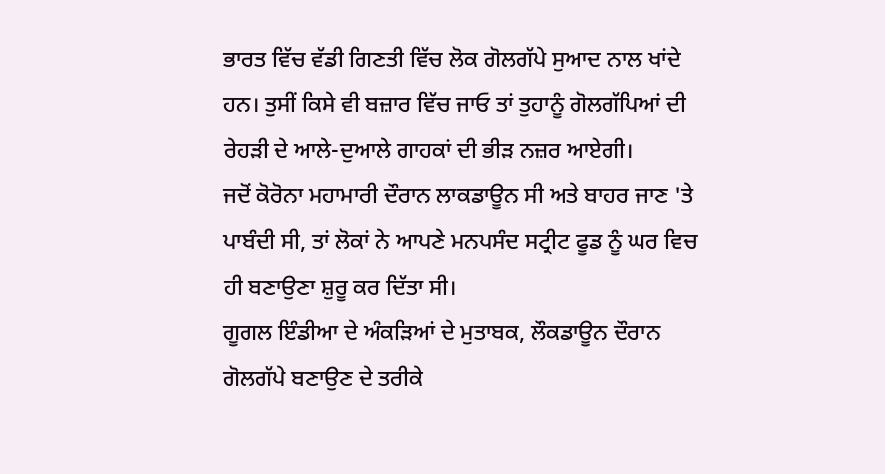ਭਾਰਤ ਵਿੱਚ ਵੱਡੀ ਗਿਣਤੀ ਵਿੱਚ ਲੋਕ ਗੋਲਗੱਪੇ ਸੁਆਦ ਨਾਲ ਖਾਂਦੇ ਹਨ। ਤੁਸੀਂ ਕਿਸੇ ਵੀ ਬਜ਼ਾਰ ਵਿੱਚ ਜਾਓ ਤਾਂ ਤੁਹਾਨੂੰ ਗੋਲਗੱਪਿਆਂ ਦੀ ਰੇਹੜੀ ਦੇ ਆਲੇ-ਦੁਆਲੇ ਗਾਹਕਾਂ ਦੀ ਭੀੜ ਨਜ਼ਰ ਆਏਗੀ।
ਜਦੋਂ ਕੋਰੋਨਾ ਮਹਾਮਾਰੀ ਦੌਰਾਨ ਲਾਕਡਾਊਨ ਸੀ ਅਤੇ ਬਾਹਰ ਜਾਣ 'ਤੇ ਪਾਬੰਦੀ ਸੀ, ਤਾਂ ਲੋਕਾਂ ਨੇ ਆਪਣੇ ਮਨਪਸੰਦ ਸਟ੍ਰੀਟ ਫੂਡ ਨੂੰ ਘਰ ਵਿਚ ਹੀ ਬਣਾਉਣਾ ਸ਼ੁਰੂ ਕਰ ਦਿੱਤਾ ਸੀ।
ਗੂਗਲ ਇੰਡੀਆ ਦੇ ਅੰਕੜਿਆਂ ਦੇ ਮੁਤਾਬਕ, ਲੌਕਡਾਊਨ ਦੌਰਾਨ ਗੋਲਗੱਪੇ ਬਣਾਉਣ ਦੇ ਤਰੀਕੇ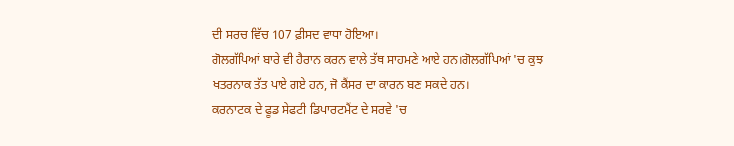ਦੀ ਸਰਚ ਵਿੱਚ 107 ਫ਼ੀਸਦ ਵਾਧਾ ਹੋਇਆ।
ਗੋਲਗੱਪਿਆਂ ਬਾਰੇ ਵੀ ਹੈਰਾਨ ਕਰਨ ਵਾਲੇ ਤੱਥ ਸਾਹਮਣੇ ਆਏ ਹਨ।ਗੋਲਗੱਪਿਆਂ 'ਚ ਕੁਝ ਖਤਰਨਾਕ ਤੱਤ ਪਾਏ ਗਏ ਹਨ, ਜੋ ਕੈਂਸਰ ਦਾ ਕਾਰਨ ਬਣ ਸਕਦੇ ਹਨ।
ਕਰਨਾਟਕ ਦੇ ਫੂਡ ਸੇਫਟੀ ਡਿਪਾਰਟਮੈਂਟ ਦੇ ਸਰਵੇ 'ਚ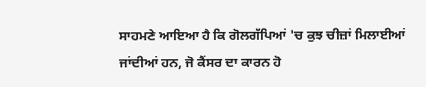ਸਾਹਮਣੇ ਆਇਆ ਹੈ ਕਿ ਗੋਲਗੱਪਿਆਂ 'ਚ ਕੁਝ ਚੀਜ਼ਾਂ ਮਿਲਾਈਆਂ ਜਾਂਦੀਆਂ ਹਨ, ਜੋ ਕੈਂਸਰ ਦਾ ਕਾਰਨ ਹੋ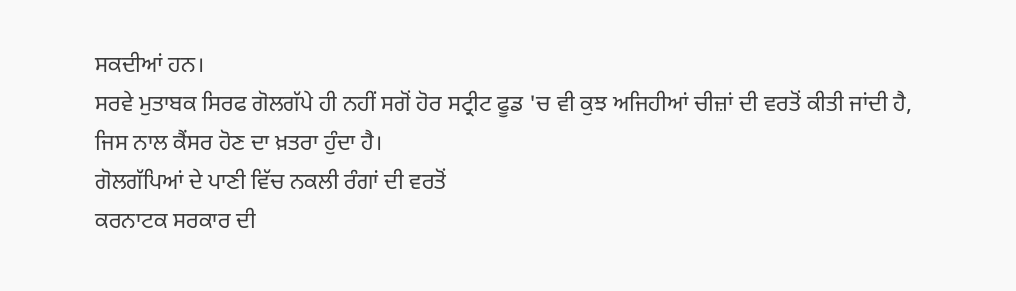ਸਕਦੀਆਂ ਹਨ।
ਸਰਵੇ ਮੁਤਾਬਕ ਸਿਰਫ ਗੋਲਗੱਪੇ ਹੀ ਨਹੀਂ ਸਗੋਂ ਹੋਰ ਸਟ੍ਰੀਟ ਫੂਡ 'ਚ ਵੀ ਕੁਝ ਅਜਿਹੀਆਂ ਚੀਜ਼ਾਂ ਦੀ ਵਰਤੋਂ ਕੀਤੀ ਜਾਂਦੀ ਹੈ, ਜਿਸ ਨਾਲ ਕੈਂਸਰ ਹੋਣ ਦਾ ਖ਼ਤਰਾ ਹੁੰਦਾ ਹੈ।
ਗੋਲਗੱਪਿਆਂ ਦੇ ਪਾਣੀ ਵਿੱਚ ਨਕਲੀ ਰੰਗਾਂ ਦੀ ਵਰਤੋਂ
ਕਰਨਾਟਕ ਸਰਕਾਰ ਦੀ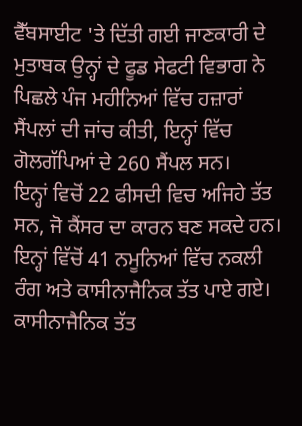ਵੈੱਬਸਾਈਟ 'ਤੇ ਦਿੱਤੀ ਗਈ ਜਾਣਕਾਰੀ ਦੇ ਮੁਤਾਬਕ ਉਨ੍ਹਾਂ ਦੇ ਫੂਡ ਸੇਫਟੀ ਵਿਭਾਗ ਨੇ ਪਿਛਲੇ ਪੰਜ ਮਹੀਨਿਆਂ ਵਿੱਚ ਹਜ਼ਾਰਾਂ ਸੈਂਪਲਾਂ ਦੀ ਜਾਂਚ ਕੀਤੀ, ਇਨ੍ਹਾਂ ਵਿੱਚ ਗੋਲਗੱਪਿਆਂ ਦੇ 260 ਸੈਂਪਲ ਸਨ।
ਇਨ੍ਹਾਂ ਵਿਚੋਂ 22 ਫੀਸਦੀ ਵਿਚ ਅਜਿਹੇ ਤੱਤ ਸਨ, ਜੋ ਕੈਂਸਰ ਦਾ ਕਾਰਨ ਬਣ ਸਕਦੇ ਹਨ।
ਇਨ੍ਹਾਂ ਵਿੱਚੋਂ 41 ਨਮੂਨਿਆਂ ਵਿੱਚ ਨਕਲੀ ਰੰਗ ਅਤੇ ਕਾਸੀਨਾਜੈਨਿਕ ਤੱਤ ਪਾਏ ਗਏ। ਕਾਸੀਨਾਜੈਨਿਕ ਤੱਤ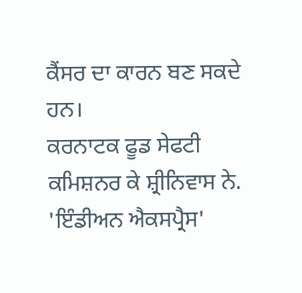ਕੈਂਸਰ ਦਾ ਕਾਰਨ ਬਣ ਸਕਦੇ ਹਨ।
ਕਰਨਾਟਕ ਫੂਡ ਸੇਫਟੀ ਕਮਿਸ਼ਨਰ ਕੇ ਸ਼੍ਰੀਨਿਵਾਸ ਨੇ. 'ਇੰਡੀਅਨ ਐਕਸਪ੍ਰੈਸ'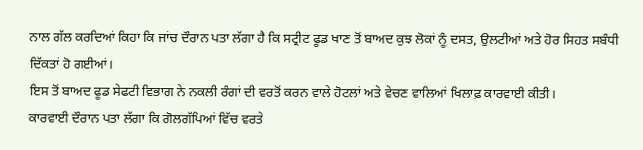ਨਾਲ ਗੱਲ ਕਰਦਿਆਂ ਕਿਹਾ ਕਿ ਜਾਂਚ ਦੌਰਾਨ ਪਤਾ ਲੱਗਾ ਹੈ ਕਿ ਸਟ੍ਰੀਟ ਫੂਡ ਖਾਣ ਤੋਂ ਬਾਅਦ ਕੁਝ ਲੋਕਾਂ ਨੂੰ ਦਸਤ, ਉਲਟੀਆਂ ਅਤੇ ਹੋਰ ਸਿਹਤ ਸਬੰਧੀ ਦਿੱਕਤਾਂ ਹੋ ਗਈਆਂ।
ਇਸ ਤੋਂ ਬਾਅਦ ਫੂਡ ਸੇਫਟੀ ਵਿਭਾਗ ਨੇ ਨਕਲੀ ਰੰਗਾਂ ਦੀ ਵਰਤੋਂ ਕਰਨ ਵਾਲੇ ਹੋਟਲਾਂ ਅਤੇ ਵੇਚਣ ਵਾਲਿਆਂ ਖਿਲਾਫ਼ ਕਾਰਵਾਈ ਕੀਤੀ।
ਕਾਰਵਾਈ ਦੌਰਾਨ ਪਤਾ ਲੱਗਾ ਕਿ ਗੋਲਗੱਪਿਆਂ ਵਿੱਚ ਵਰਤੇ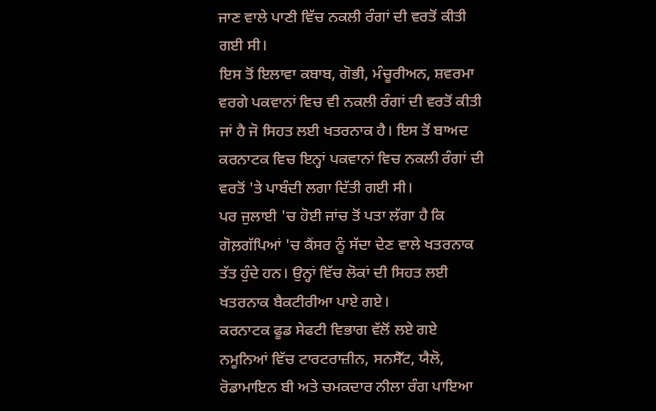ਜਾਣ ਵਾਲੇ ਪਾਣੀ ਵਿੱਚ ਨਕਲੀ ਰੰਗਾਂ ਦੀ ਵਰਤੋਂ ਕੀਤੀ ਗਈ ਸੀ।
ਇਸ ਤੋਂ ਇਲਾਵਾ ਕਬਾਬ, ਗੋਭੀ, ਮੰਚੂਰੀਅਨ, ਸ਼ਵਰਮਾ ਵਰਗੇ ਪਕਵਾਨਾਂ ਵਿਚ ਵੀ ਨਕਲੀ ਰੰਗਾਂ ਦੀ ਵਰਤੋਂ ਕੀਤੀ ਜਾਂ ਹੈ ਜੋ ਸਿਹਤ ਲਈ ਖਤਰਨਾਕ ਹੈ। ਇਸ ਤੋਂ ਬਾਅਦ ਕਰਨਾਟਕ ਵਿਚ ਇਨ੍ਹਾਂ ਪਕਵਾਨਾਂ ਵਿਚ ਨਕਲੀ ਰੰਗਾਂ ਦੀ ਵਰਤੋਂ 'ਤੇ ਪਾਬੰਦੀ ਲਗਾ ਦਿੱਤੀ ਗਈ ਸੀ।
ਪਰ ਜੁਲਾਈ 'ਚ ਹੋਈ ਜਾਂਚ ਤੋਂ ਪਤਾ ਲੱਗਾ ਹੈ ਕਿ ਗੋਲ਼ਗੱਪਿਆਂ 'ਚ ਕੈਂਸਰ ਨੂੰ ਸੱਦਾ ਦੇਣ ਵਾਲੇ ਖਤਰਨਾਕ ਤੱਤ ਹੁੰਦੇ ਹਨ। ਉਨ੍ਹਾਂ ਵਿੱਚ ਲੋਕਾਂ ਦੀ ਸਿਹਤ ਲਈ ਖਤਰਨਾਕ ਬੈਕਟੀਰੀਆ ਪਾਏ ਗਏ।
ਕਰਨਾਟਕ ਫੂਡ ਸੇਫਟੀ ਵਿਭਾਗ ਵੱਲੋਂ ਲਏ ਗਏ ਨਮੂਨਿਆਂ ਵਿੱਚ ਟਾਰਟਰਾਜ਼ੀਨ, ਸਨਸੈੱਟ, ਯੈਲੋ, ਰੋਡਾਮਾਇਨ ਬੀ ਅਤੇ ਚਮਕਦਾਰ ਨੀਲਾ ਰੰਗ ਪਾਇਆ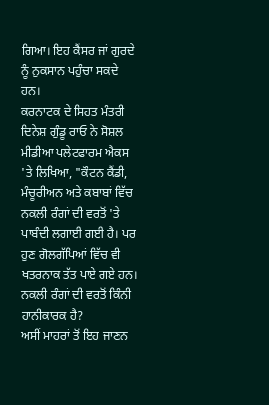ਗਿਆ। ਇਹ ਕੈਂਸਰ ਜਾਂ ਗੁਰਦੇ ਨੂੰ ਨੁਕਸਾਨ ਪਹੁੰਚਾ ਸਕਦੇ ਹਨ।
ਕਰਨਾਟਕ ਦੇ ਸਿਹਤ ਮੰਤਰੀ ਦਿਨੇਸ਼ ਗੁੰਡੂ ਰਾਓ ਨੇ ਸੋਸ਼ਲ ਮੀਡੀਆ ਪਲੇਟਫਾਰਮ ਐਕਸ 'ਤੇ ਲਿਖਿਆ, "ਕੌਟਨ ਕੈਂਡੀ, ਮੰਚੂਰੀਅਨ ਅਤੇ ਕਬਾਬਾਂ ਵਿੱਚ ਨਕਲੀ ਰੰਗਾਂ ਦੀ ਵਰਤੋਂ 'ਤੇ ਪਾਬੰਦੀ ਲਗਾਈ ਗਈ ਹੈ। ਪਰ ਹੁਣ ਗੋਲਗੱਪਿਆਂ ਵਿੱਚ ਵੀ ਖਤਰਨਾਕ ਤੱਤ ਪਾਏ ਗਏ ਹਨ।
ਨਕਲੀ ਰੰਗਾਂ ਦੀ ਵਰਤੋਂ ਕਿੰਨੀ ਹਾਨੀਕਾਰਕ ਹੈ?
ਅਸੀਂ ਮਾਹਰਾਂ ਤੋਂ ਇਹ ਜਾਣਨ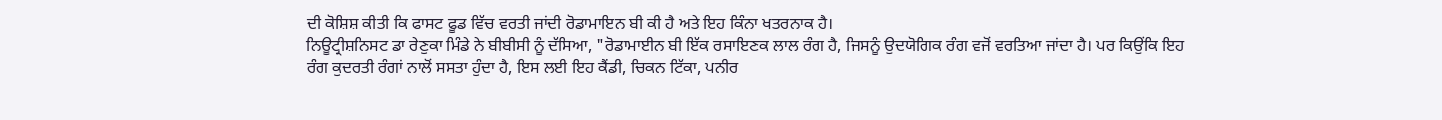ਦੀ ਕੋਸ਼ਿਸ਼ ਕੀਤੀ ਕਿ ਫਾਸਟ ਫੂਡ ਵਿੱਚ ਵਰਤੀ ਜਾਂਦੀ ਰੋਡਾਮਾਇਨ ਬੀ ਕੀ ਹੈ ਅਤੇ ਇਹ ਕਿੰਨਾ ਖਤਰਨਾਕ ਹੈ।
ਨਿਊਟ੍ਰੀਸ਼ਨਿਸਟ ਡਾ ਰੇਣੁਕਾ ਮਿੰਡੇ ਨੇ ਬੀਬੀਸੀ ਨੂੰ ਦੱਸਿਆ, "ਰੋਡਾਮਾਈਨ ਬੀ ਇੱਕ ਰਸਾਇਣਕ ਲਾਲ ਰੰਗ ਹੈ, ਜਿਸਨੂੰ ਉਦਯੋਗਿਕ ਰੰਗ ਵਜੋਂ ਵਰਤਿਆ ਜਾਂਦਾ ਹੈ। ਪਰ ਕਿਉਂਕਿ ਇਹ ਰੰਗ ਕੁਦਰਤੀ ਰੰਗਾਂ ਨਾਲੋਂ ਸਸਤਾ ਹੁੰਦਾ ਹੈ, ਇਸ ਲਈ ਇਹ ਕੈਂਡੀ, ਚਿਕਨ ਟਿੱਕਾ, ਪਨੀਰ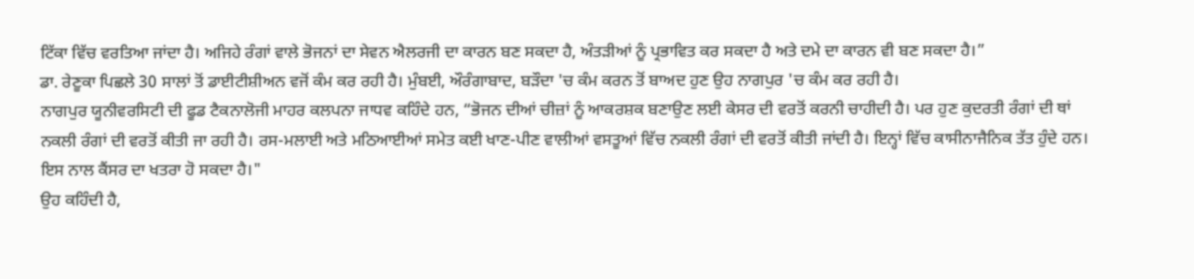ਟਿੱਕਾ ਵਿੱਚ ਵਰਤਿਆ ਜਾਂਦਾ ਹੈ। ਅਜਿਹੇ ਰੰਗਾਂ ਵਾਲੇ ਭੋਜਨਾਂ ਦਾ ਸੇਵਨ ਐਲਰਜੀ ਦਾ ਕਾਰਨ ਬਣ ਸਕਦਾ ਹੈ, ਅੰਤੜੀਆਂ ਨੂੰ ਪ੍ਰਭਾਵਿਤ ਕਰ ਸਕਦਾ ਹੈ ਅਤੇ ਦਮੇ ਦਾ ਕਾਰਨ ਵੀ ਬਣ ਸਕਦਾ ਹੈ।”
ਡਾ. ਰੇਣੂਕਾ ਪਿਛਲੇ 30 ਸਾਲਾਂ ਤੋਂ ਡਾਈਟੀਸ਼ੀਅਨ ਵਜੋਂ ਕੰਮ ਕਰ ਰਹੀ ਹੈ। ਮੁੰਬਈ, ਔਰੰਗਾਬਾਦ, ਬੜੌਦਾ 'ਚ ਕੰਮ ਕਰਨ ਤੋਂ ਬਾਅਦ ਹੁਣ ਉਹ ਨਾਗਪੁਰ 'ਚ ਕੰਮ ਕਰ ਰਹੀ ਹੈ।
ਨਾਗਪੁਰ ਯੂਨੀਵਰਸਿਟੀ ਦੀ ਫੂਡ ਟੈਕਨਾਲੋਜੀ ਮਾਹਰ ਕਲਪਨਾ ਜਾਧਵ ਕਹਿੰਦੇ ਹਨ, “ਭੋਜਨ ਦੀਆਂ ਚੀਜ਼ਾਂ ਨੂੰ ਆਕਰਸ਼ਕ ਬਣਾਉਣ ਲਈ ਕੇਸਰ ਦੀ ਵਰਤੋਂ ਕਰਨੀ ਚਾਹੀਦੀ ਹੈ। ਪਰ ਹੁਣ ਕੁਦਰਤੀ ਰੰਗਾਂ ਦੀ ਥਾਂ ਨਕਲੀ ਰੰਗਾਂ ਦੀ ਵਰਤੋਂ ਕੀਤੀ ਜਾ ਰਹੀ ਹੈ। ਰਸ-ਮਲਾਈ ਅਤੇ ਮਠਿਆਈਆਂ ਸਮੇਤ ਕਈ ਖਾਣ-ਪੀਣ ਵਾਲੀਆਂ ਵਸਤੂਆਂ ਵਿੱਚ ਨਕਲੀ ਰੰਗਾਂ ਦੀ ਵਰਤੋਂ ਕੀਤੀ ਜਾਂਦੀ ਹੈ। ਇਨ੍ਹਾਂ ਵਿੱਚ ਕਾਸੀਨਾਜੈਨਿਕ ਤੱਤ ਹੁੰਦੇ ਹਨ। ਇਸ ਨਾਲ ਕੈਂਸਰ ਦਾ ਖਤਰਾ ਹੋ ਸਕਦਾ ਹੈ।"
ਉਹ ਕਹਿੰਦੀ ਹੈ,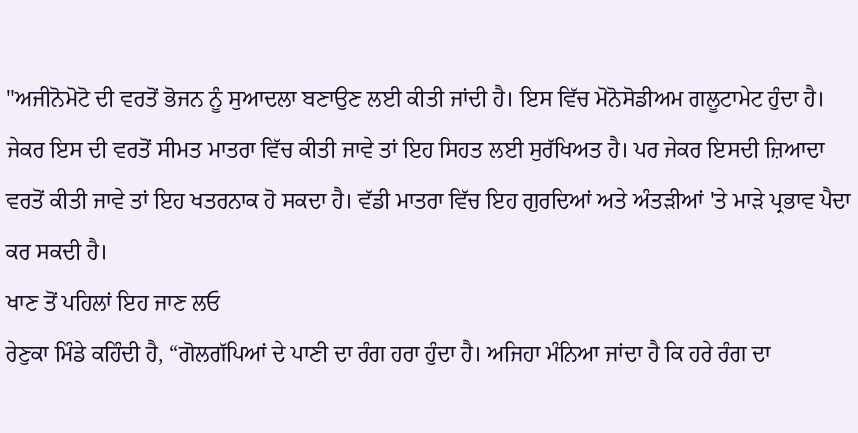"ਅਜੀਨੋਮੋਟੋ ਦੀ ਵਰਤੋਂ ਭੋਜਨ ਨੂੰ ਸੁਆਦਲਾ ਬਣਾਉਣ ਲਈ ਕੀਤੀ ਜਾਂਦੀ ਹੈ। ਇਸ ਵਿੱਚ ਮੋਨੋਸੋਡੀਅਮ ਗਲੂਟਾਮੇਟ ਹੁੰਦਾ ਹੈ। ਜੇਕਰ ਇਸ ਦੀ ਵਰਤੋਂ ਸੀਮਤ ਮਾਤਰਾ ਵਿੱਚ ਕੀਤੀ ਜਾਵੇ ਤਾਂ ਇਹ ਸਿਹਤ ਲਈ ਸੁਰੱਖਿਅਤ ਹੈ। ਪਰ ਜੇਕਰ ਇਸਦੀ ਜ਼ਿਆਦਾ ਵਰਤੋਂ ਕੀਤੀ ਜਾਵੇ ਤਾਂ ਇਹ ਖਤਰਨਾਕ ਹੋ ਸਕਦਾ ਹੈ। ਵੱਡੀ ਮਾਤਰਾ ਵਿੱਚ ਇਹ ਗੁਰਦਿਆਂ ਅਤੇ ਅੰਤੜੀਆਂ 'ਤੇ ਮਾੜੇ ਪ੍ਰਭਾਵ ਪੈਦਾ ਕਰ ਸਕਦੀ ਹੈ।
ਖਾਣ ਤੋਂ ਪਹਿਲਾਂ ਇਹ ਜਾਣ ਲਓ
ਰੇਣੁਕਾ ਮਿੰਡੇ ਕਹਿੰਦੀ ਹੈ, “ਗੋਲਗੱਪਿਆਂ ਦੇ ਪਾਣੀ ਦਾ ਰੰਗ ਹਰਾ ਹੁੰਦਾ ਹੈ। ਅਜਿਹਾ ਮੰਨਿਆ ਜਾਂਦਾ ਹੈ ਕਿ ਹਰੇ ਰੰਗ ਦਾ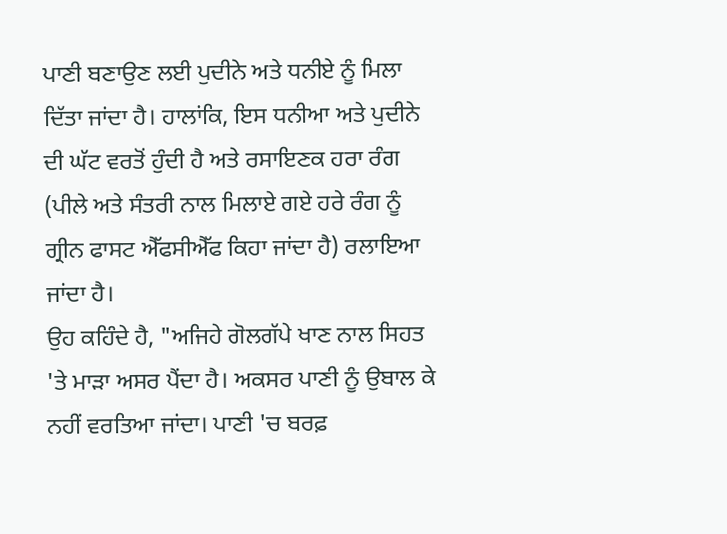ਪਾਣੀ ਬਣਾਉਣ ਲਈ ਪੁਦੀਨੇ ਅਤੇ ਧਨੀਏ ਨੂੰ ਮਿਲਾ ਦਿੱਤਾ ਜਾਂਦਾ ਹੈ। ਹਾਲਾਂਕਿ, ਇਸ ਧਨੀਆ ਅਤੇ ਪੁਦੀਨੇ ਦੀ ਘੱਟ ਵਰਤੋਂ ਹੁੰਦੀ ਹੈ ਅਤੇ ਰਸਾਇਣਕ ਹਰਾ ਰੰਗ (ਪੀਲੇ ਅਤੇ ਸੰਤਰੀ ਨਾਲ ਮਿਲਾਏ ਗਏ ਹਰੇ ਰੰਗ ਨੂੰ ਗ੍ਰੀਨ ਫਾਸਟ ਐੱਫਸੀਐੱਫ ਕਿਹਾ ਜਾਂਦਾ ਹੈ) ਰਲਾਇਆ ਜਾਂਦਾ ਹੈ।
ਉਹ ਕਹਿੰਦੇ ਹੈ, "ਅਜਿਹੇ ਗੋਲਗੱਪੇ ਖਾਣ ਨਾਲ ਸਿਹਤ 'ਤੇ ਮਾੜਾ ਅਸਰ ਪੈਂਦਾ ਹੈ। ਅਕਸਰ ਪਾਣੀ ਨੂੰ ਉਬਾਲ ਕੇ ਨਹੀਂ ਵਰਤਿਆ ਜਾਂਦਾ। ਪਾਣੀ 'ਚ ਬਰਫ਼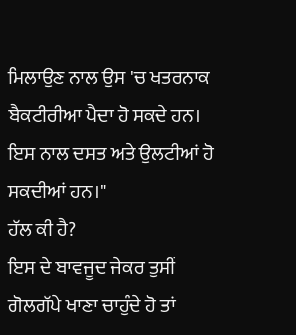ਮਿਲਾਉਣ ਨਾਲ ਉਸ 'ਚ ਖਤਰਨਾਕ ਬੈਕਟੀਰੀਆ ਪੈਦਾ ਹੋ ਸਕਦੇ ਹਨ। ਇਸ ਨਾਲ ਦਸਤ ਅਤੇ ਉਲਟੀਆਂ ਹੋ ਸਕਦੀਆਂ ਹਨ।"
ਹੱਲ ਕੀ ਹੈ?
ਇਸ ਦੇ ਬਾਵਜੂਦ ਜੇਕਰ ਤੁਸੀਂ ਗੋਲਗੱਪੇ ਖਾਣਾ ਚਾਹੁੰਦੇ ਹੋ ਤਾਂ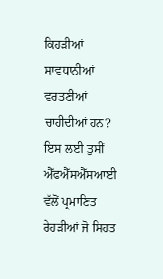ਕਿਹੜੀਆਂ ਸਾਵਧਾਨੀਆਂ ਵਰਤਣੀਆਂ ਚਾਹੀਦੀਆਂ ਹਨ?
ਇਸ ਲਈ ਤੁਸੀਂ ਐੱਫਐੱਸਐੱਸਆਈ ਵੱਲੋਂ ਪ੍ਰਮਾਣਿਤ ਰੇਹੜੀਆਂ ਜੋ ਸਿਹਤ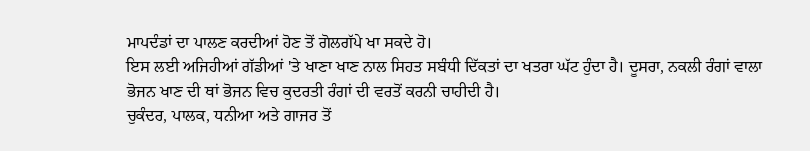ਮਾਪਦੰਡਾਂ ਦਾ ਪਾਲਣ ਕਰਦੀਆਂ ਹੋਣ ਤੋਂ ਗੋਲਗੱਪੇ ਖਾ ਸਕਦੇ ਹੋ।
ਇਸ ਲਈ ਅਜਿਹੀਆਂ ਗੱਡੀਆਂ 'ਤੇ ਖਾਣਾ ਖਾਣ ਨਾਲ ਸਿਹਤ ਸਬੰਧੀ ਦਿੱਕਤਾਂ ਦਾ ਖਤਰਾ ਘੱਟ ਹੁੰਦਾ ਹੈ। ਦੂਸਰਾ, ਨਕਲੀ ਰੰਗਾਂ ਵਾਲਾ ਭੋਜਨ ਖਾਣ ਦੀ ਥਾਂ ਭੋਜਨ ਵਿਚ ਕੁਦਰਤੀ ਰੰਗਾਂ ਦੀ ਵਰਤੋਂ ਕਰਨੀ ਚਾਹੀਦੀ ਹੈ।
ਚੁਕੰਦਰ, ਪਾਲਕ, ਧਨੀਆ ਅਤੇ ਗਾਜਰ ਤੋਂ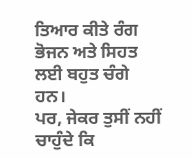ਤਿਆਰ ਕੀਤੇ ਰੰਗ ਭੋਜਨ ਅਤੇ ਸਿਹਤ ਲਈ ਬਹੁਤ ਚੰਗੇ ਹਨ।
ਪਰ, ਜੇਕਰ ਤੁਸੀਂ ਨਹੀਂ ਚਾਹੁੰਦੇ ਕਿ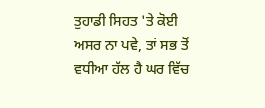ਤੁਹਾਡੀ ਸਿਹਤ 'ਤੇ ਕੋਈ ਅਸਰ ਨਾ ਪਵੇ, ਤਾਂ ਸਭ ਤੋਂ ਵਧੀਆ ਹੱਲ ਹੈ ਘਰ ਵਿੱਚ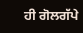ਹੀ ਗੋਲਗੱਪੇ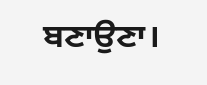ਬਣਾਉਣਾ।